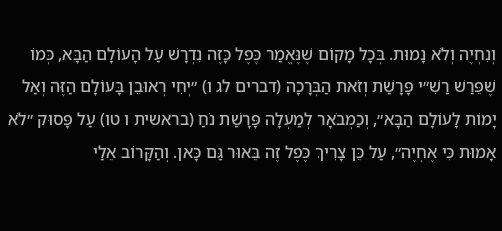וְנִחְיֶה וְלֹא נָמוּת. בְּכָל מָקוֹם שֶׁנֶּאֱמַר כֶּפֶל כָּזֶה נִדְרָשׁ עַל הָעוֹלָם הַבָּא, כְּמוֹ שֶׁפֵּרַשׁ רַשִׁ״י פָּרָשַׁת וְזֹאת הַבְּרָכָה (דברים לג ו) ״יְחִי רְאוּבֵן בָּעוֹלָם הַזֶּה וְאַל יָמוֹת לָעוֹלָם הַבָּא״, וְכַמְבֹאָר לְמַעְלָה פָּרָשַׁת נֹחַ (בראשית ו טו) עַל פָּסוּק ״לֹא אָמוּת כִּי אֶחְיֶה״, עַל כֵּן צָרִיךְ כֶּפֶל זֶה בֵּאוּר גַּם כָּאן. וְהַקָּרוֹב אֵלַי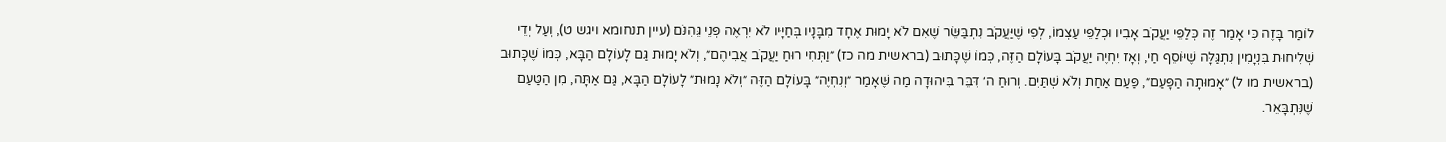לוֹמַר בָּזֶה כִּי אָמַר זֶה כְּלַפֵּי יַעֲקֹב אָבִיו וּכְלַפֵּי עַצְמוֹ, לְפִי שֶׁיַּעֲקֹב נִתְבַּשֵּׂר שֶׁאִם לֹא יָמוּת אֶחָד מִבָּנָיו בְּחַיָּיו לֹא יִרְאֶה פְּנֵי גֵּהִנֹּם (עיין תנחומא ויגש ט), וְעַל יְדֵי שְׁלִיחוּת בִּנְיָמִין נִתְגַּלָּה שֶׁיּוֹסֵף חַי, וְאָז יִחְיֶה יַעֲקֹב בָּעוֹלָם הַזֶּה, כְּמוֹ שֶׁכָּתוּב (בראשית מה כז) ״וַתְּחִי רוּחַ יַעֲקֹב אֲבִיהֶם״, וְלֹא יָמוּת גַּם לָעוֹלָם הַבָּא, כְּמוֹ שֶׁכָּתוּב (בראשית מו ל) ״אָמוּתָה הַפָּעַם״, פַּעַם אַחַת וְלֹא שְׁתַּיִם. וְרוּחַ ה׳ דִּבֵּר בִּיהוּדָה מַה שֶּׁאָמַר ״וְנִחְיֶה״ בָּעוֹלָם הַזֶּה ״וְלֹא נָמוּת״ לָעוֹלָם הַבָּא, גַּם אַתָּה, מִן הַטַּעַם שֶׁנִּתְבָּאֵר.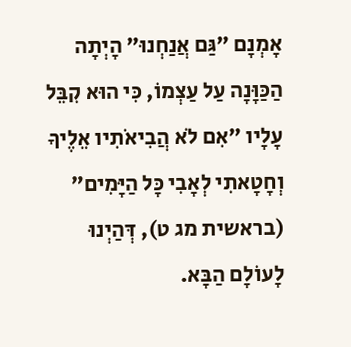אָמְנָם ״גַּם אֲנַחְנוּ״ הָיְתָה הַכַּוָּנָה עַל עַצְמוֹ, כִּי הוּא קִבֵּל עָלָיו ״אִם לֹא הֲבִיאֹתִיו אֵלֶיךָ וְחָטָאתִי לְאָבִי כָּל הַיָּמִים״ (בראשית מג ט), דְּהַיְנוּ לָעוֹלָם הַבָּא.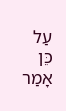עַל כֵּן אָמַר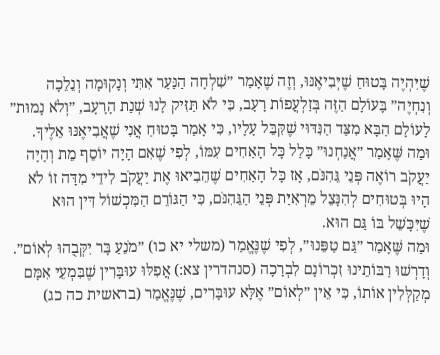שֶׁיִּהְיֶה בָּטוּחַ שֶׁיְּבִיאֶנּוּ, וְזֶה שֶׁאָמַר ״שִׁלְחָה הַנַּעַר אִתִּי וְנָקוּמָה וְנֵלֵכָה וְנִחְיֶה״ בָּעוֹלָם הַזֶּה בְּזַלְעֲפוֹת רָעָב, כִּי לֹא תַּזִּיק לָנוּ שְׁנַת הָרָעָב, ״וְלֹא נָמוּת״ לָעוֹלָם הַבָּא מִצַּד הַנִּדּוּי שֶׁקִּבֵּל עָלָיו, כִּי אָמַר בָּטוּחַ אֲנִי שֶׁאֲבִיאֶנּוּ אֵלֶיךָ. וּמַה שֶּׁאָמַר ״אֲנַחְנוּ״ כָּלַל כָּל הָאַחִים עִמּוֹ, לְפִי שֶׁאִם הָיָה יוֹסֵף מֵת וְהָיָה יַעֲקֹב רוֹאֶה פְּנֵי גֵּהִנֹּם, אָז כָּל הָאַחִים שֶׁהֵבִיאוּ אֶת יַעֲקֹב לִידֵי מִדָּה זוֹ לֹא הָיוּ בְּטוּחִים לְהִנָּצֵל מֵרְאִיַּת פְּנֵי הַגֵּהִנֹּם, כִּי הַגּוֹרֵם הַמִּכְשׁוֹל דִּין הוּא שֶׁיִּכָּשֵׁל בּוֹ גַּם הוּא.
וּמַה שֶּׁאָמַר ״גַּם טַפֵּנוּ״, לְפִי שֶׁנֶּאֱמַר (משלי יא כו) ״מֹנֵעַ בָּר יִקְּבֻהוּ לְאוֹם״. וְדָרְשׁוּ רַבּוֹתֵינוּ זִכְרוֹנָם לִבְרָכָה (סנהדרין צא:) אֲפִלּוּ עוּבָּרִין שֶׁבִּמְעֵי אִמָּם מְקַלְּלִין אוֹתוֹ, כִּי אֵין ״לְאוֹם״ אֶלָּא עוּבָּרִים, שֶׁנֶּאֱמַר (בראשית כה כג)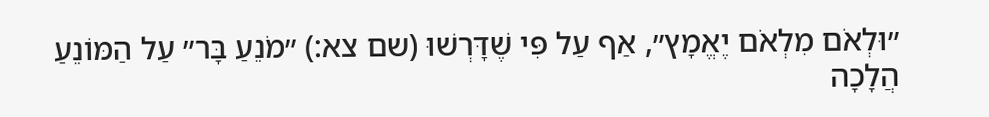״וּלְאֹם מִלְאֹם יֶאֱמָץ״, אַף עַל פִּי שֶׁדָּרְשׁוּ (שם צא:) ״מֹנֵעַ בָּר״ עַל הַמּוֹנֵעַ הֲלָכָה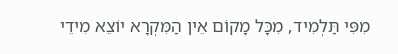מִפִּי תַּלְמִיד, מִכָּל מָקוֹם אֵין הַמִּקְרָא יוֹצֵא מִידֵי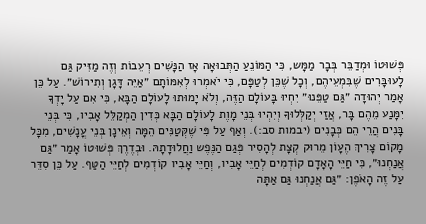פְּשׁוּטוֹ וּמְדַבֵּר בְּבָר מַמָּש, כִּי הַמּוֹנֵעַ הַתְּבוּאָה אָז הַנָּשִׁים רְעֵבוֹת וְזֶה מַזִּיק גַּם לָעוּבָּרִים שֶׁבִּמְעֵיהֶם, וְכָל שֶׁכֵּן לְטַפָּם, כִּי יֹאמְרוּ לְאִמּוֹתָם ״אַיֵּה דָּגָן וְתִירוֹשׁ״. עַל כֵּן אָמַר יְהוּדָה ״גַּם טַפֵּנוּ״ יִחְיוּ בָּעוֹלָם הַזֶּה, וְלֹא יָמוּתוּ לָעוֹלָם הַבָּא, כִּי אִם עַל יָדְךָ יִמָּנַע מֵהֶם בָּר, אֲזַי יְקַלְּלוּךָ וְיִהְיוּ בְּנֵי מָוֶת לָעוֹלָם הַבָּא כְּדִין הַמְקַלֵּל אָבִיו, כִּי בְּנֵי בָּנִים הֲרֵי הֵם כְּבָנִים (יבמות סב:). וְאַף עַל פִּי שֶׁקְּטַנִּים הֵמָּה וְאֵינָן בְּנֵי עֳנָשִׁים, מִכָּל מָקוֹם צָרִיךְ הֶעָוֹן מֵרוּק קְצָת לְהָסִיר פְּגַם הַנֶּפֶש וַחֲלוּדָתָהּ. וּבְדֶרֶךְ פְּשׁוּטוֹ אָמַר ״גַּם אֲנַחְנוּ״, כִּי חַיֵּי הָאָדָם קוֹדְמִים לְחַיֵּי אָבִיו, וְחַיֵּי אָבִיו קוֹדְמִים לְחַיֵּי הַטַּף. עַל כֵּן סִדֵּר עַל זֶה הָאֹפֶן: ״גַּם אֲנַחְנוּ גַּם אַתָּה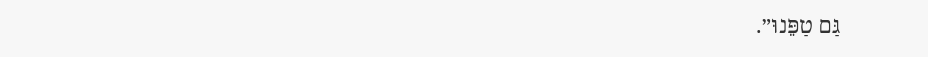גַּם טַפֵּנוּ״.